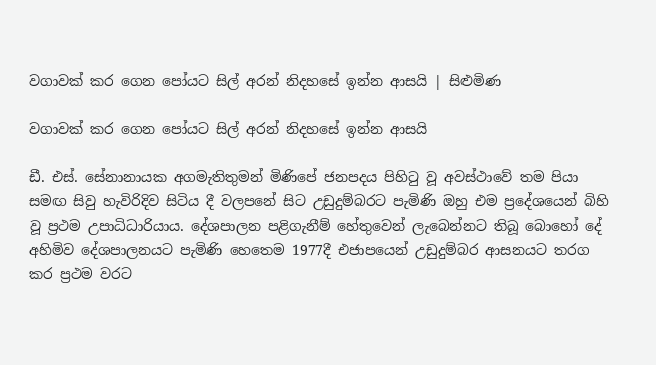වගාවක් කර ගෙන පෝයට සිල් අරන් නිදහසේ ඉන්න ආසයි | සිළුමිණ

වගාවක් කර ගෙන පෝයට සිල් අරන් නිදහසේ ඉන්න ආසයි

ඩී. එස්. සේනානායක අගමැතිතුමන් මිණිපේ ජනපදය පිහිටු වූ අවස්ථාවේ තම පියා සමඟ සිවු හැවිරිදිව සිටිය දී වලපනේ සිට උඩුදුම්බරට පැමිණි ඔහු එම ප්‍රදේශයෙන් බිහි වූ ප්‍රථම උපාධිධාරියාය. දේශපාලන පළිගැනීම් හේතුවෙන් ලැබෙන්නට තිබූ බොහෝ දේ අහිමිව දේශපාලනයට පැමිණි හෙතෙම 1977දී එජාපයෙන් උඩුදුම්බර ආසනයට තරග කර ප්‍රථම වරට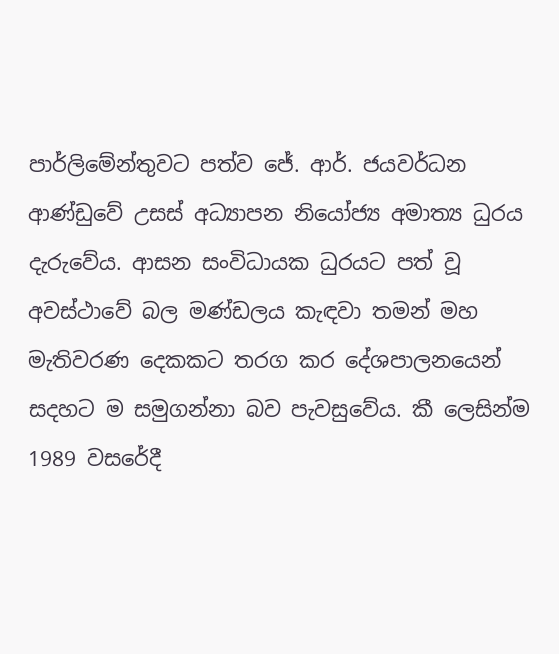පාර්ලිමේන්තුවට පත්ව ජේ. ආර්. ජයවර්ධන ආණ්ඩුවේ උසස් අධ්‍යාපන නියෝජ්‍ය අමාත්‍ය ධුරය දැරුවේය. ආසන සංවිධායක ධුරයට පත් වූ අවස්ථාවේ බල මණ්ඩලය කැඳවා තමන් මහ මැතිවරණ දෙකකට තරග කර දේශපාලනයෙන් සදහට ම සමුගන්නා බව පැවසුවේය. කී ලෙසින්ම 1989 වසරේදී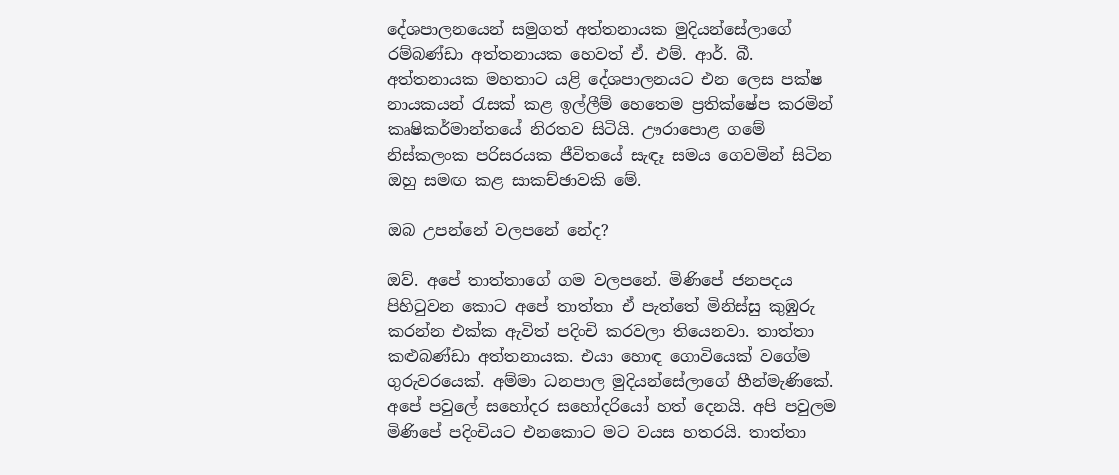දේශපාලනයෙන් සමුගත් අත්තනායක මුදියන්සේලාගේ රම්බණ්ඩා අත්තනායක හෙවත් ඒ. එම්. ආර්. බී. අත්තනායක මහතාට යළි දේශපාලනයට එන ලෙස පක්ෂ නායකයන් රැසක් කළ ඉල්ලීම් හෙතෙම ප්‍රතික්ෂේප කරමින් කෘෂිකර්මාන්තයේ නිරතව සිටියි. ඌරාපොළ ගමේ නිස්කලංක පරිසරයක ජීවිතයේ සැඳෑ සමය ගෙවමින් සිටින ඔහු සමඟ කළ සාකච්ඡාවකි මේ.

ඔබ උපන්නේ වලපනේ නේද?

ඔව්. අපේ තාත්තාගේ ගම වලපනේ. මිණිපේ ජනපදය පිහිටුවන කොට අපේ තාත්තා ඒ පැත්තේ මිනිස්සු කුඹුරු කරන්න එක්ක ඇවිත් ‍පදිංචි කරවලා තියෙනවා. තාත්තා කළුබණ්ඩා අත්තනායක. එයා හොඳ ගොවියෙක් වගේම ගුරුවරයෙක්. අම්මා ධනපාල මුදියන්සේලාගේ හීන්මැණිකේ. අපේ පවුලේ සහෝදර සහෝදරියෝ හත් දෙනයි. අපි පවුලම මිණිපේ පදිංචියට එනකොට මට වයස හතරයි. තාත්තා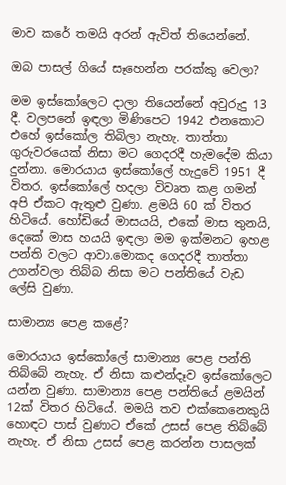මාව කරේ තමයි අරන් ඇවිත් තියෙන්නේ.

ඔබ පාසල් ගියේ සෑහෙන්න පරක්කු වෙලා?

මම ඉස්කෝලෙට දාලා තියෙන්නේ අවුරුදු 13 දී. වලපනේ ඉඳලා මිණිපෙට 1942 එනකොට එහේ ඉස්කෝල තිබිලා නැහැ. තාත්තා ගුරුවරයෙක් නිසා මට ගෙදරදී හැමදේම කියා දුන්නා. මොරයාය ඉස්කෝලේ හැදුවේ 1951 දී විතර. ඉස්කෝලේ හදලා විවෘත කළ ගමන් අපි ඒකට ඇතුළු වුණා. ළමයි 60 ක් විතර හිටියේ. හෝඩියේ මාසයයි, එකේ මාස තුනයි, දෙකේ මාස හයයි ඉඳලා මම ඉක්මනට ඉහළ පන්ති වලට ආවා.මොකද ගෙදරදී තාත්තා උගන්වලා තිබ්බ නිසා මට පන්තියේ වැඩ ලේසි වුණා.

සාමාන්‍ය පෙළ කළේ?

මොරයාය ඉස්කෝලේ සාමාන්‍ය පෙළ පන්ති තිබ්බේ නැහැ. ඒ නිසා කළුන්දෑව ඉස්කෝලෙට යන්න වුණා. සාමාන්‍ය පෙළ පන්තියේ ළමයින් 12ක් විතර හිටියේ. මමයි තව එක්කෙනෙකුයි හොඳට පාස් වුණාට ඒකේ උසස් පෙළ තිබ්බේ නැහැ. ඒ නිසා උසස් පෙළ කරන්න පාසලක්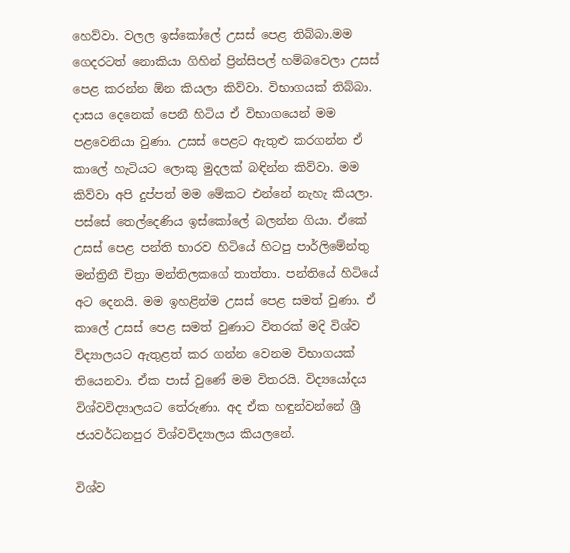හෙව්වා. වලල ඉස්කෝලේ උසස් පෙළ තිබ්බා.මම ගෙදරටත් නොකියා ගිහින් ප්‍රින්සිපල් හම්බවෙලා උසස් පෙළ කරන්න ඕන කියලා කිව්වා. විභාගයක් තිබ්බා. දාසය දෙනෙක් පෙනී හිටිය ඒ විභාගයෙන් මම පළවෙනියා වුණා. උසස් පෙළට ඇතුළු කරගන්න ඒ කාලේ හැටියට ලොකු මුදලක් බඳින්න කිව්වා. මම කිව්වා අපි දුප්පත් මම මේකට එන්නේ නැහැ කියලා. පස්සේ තෙල්දෙණිය ඉස්කෝලේ බලන්න ගියා. ඒකේ උසස් පෙළ පන්ති භාරව හිටියේ හිටපු පාර්ලිමේන්තු මන්ත්‍රිනී චිත්‍රා මන්තිලකගේ තාත්තා. පන්තියේ හිටියේ අට දෙනයි. මම ඉහළින්ම උසස් පෙළ සමත් වුණා. ඒ කාලේ උසස් පෙළ සමත් වුණාට විතරක් මදි විශ්ව විද්‍යාලයට ඇතුළත් කර ගන්න වෙනම විභාගයක් තියෙනවා. ඒක පාස් වුණේ මම විතරයි. විද්‍යයෝදය විශ්වවිද්‍යාලයට තේරුණා. අද ඒක හඳුන්වන්නේ ශ්‍රී ජයවර්ධනපුර විශ්වවිද්‍යාලය කියලනේ.

විශ්ව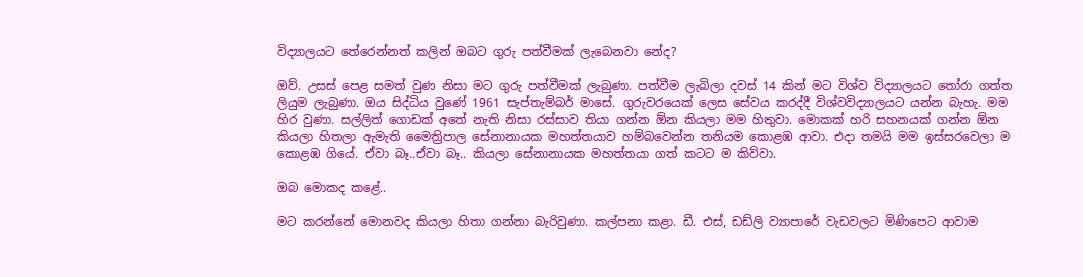විද්‍යාලයට තේරෙන්නත් කලින් ඔබට ගුරු පත්වීමක් ලැබෙනවා නේද?

ඔව්. උසස් පෙළ සමත් වුණ නිසා මට ගුරු පත්වීමක් ලැබුණා. පත්වීම ලැබිලා දවස් 14 කින් මට විශ්ව විද්‍යාලයට තෝරා ගත්ත ලියුම ලැබුණා. ඔය සිද්ධිය වුණේ 1961 සැප්තැම්බර් මාසේ. ගුරුවරයෙක් ලෙස සේවය කරද්දී විශ්වවිද්‍යාලයට යන්න බැහැ. මම හිර වුණා. සල්ලිත් ගොඩක් අතේ නැති නිසා රස්සාව තියා ගන්න ඕන කියලා මම හිතුවා. මොකක් හරි සහනයක් ගන්න ඕන කියලා හිතලා ඇමැති මෛත්‍රිපාල සේනානායක මහත්තයාව හම්බවෙන්න තනියම කොළඹ ආවා. එදා තමයි මම ඉස්සරවෙලා ම කොළඹ ගියේ. ඒවා බෑ..ඒවා බෑ.. කියලා සේනානායක මහත්තයා ගත් කටට ම කිව්වා.

ඔබ මොකද කළේ..

මට කරන්නේ මොනවද කියලා හිතා ගන්නා බැරිවුණා. කල්පනා කළා. ඩී. එස්, ඩඩ්ලි ව්‍යාපාරේ වැඩවලට මිණිපෙට ආවාම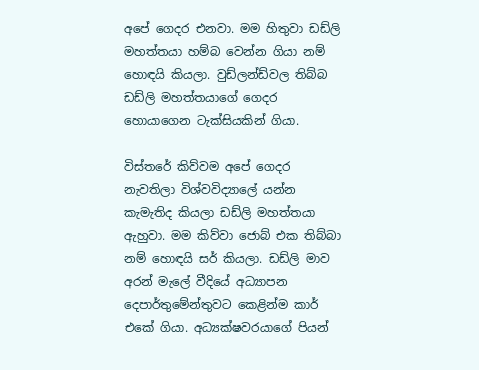අපේ ගෙදර එනවා. මම හිතුවා ඩඩ්ලි මහත්තයා හම්බ වෙන්න ගියා නම් හොඳයි කියලා. වුඩ්ලන්ඩ්වල තිබ්බ ඩඩ්ලි මහත්තයාගේ ගෙදර හොයාගෙන ටැක්සියකින් ගියා.

විස්තරේ කිව්වම අපේ ගෙදර නැවතිලා විශ්වවිද්‍යාලේ යන්න කැමැතිද කියලා ඩඩ්ලි මහත්තයා ඇහුවා. මම කිව්වා ජොබ් එක තිබ්බා නම් හොඳයි සර් කියලා. ඩඩ්ලි මාව අරන් මැලේ වීදියේ අධ්‍යාපන දෙපාර්තුමේන්තුවට කෙළින්ම කාර් එකේ ගියා. අධ්‍යක්ෂවරයාගේ පියන්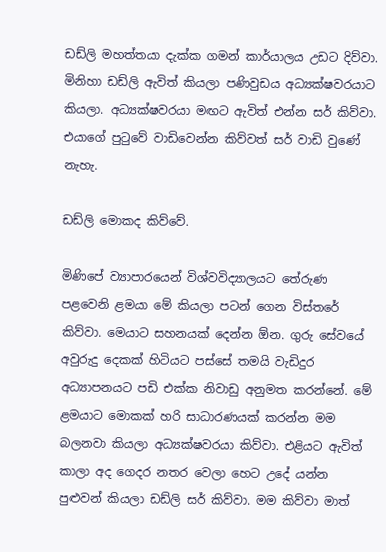ඩඩ්ලි මහත්තයා දැක්ක ගමන් කාර්යාලය උඩට දිව්වා. මිනිහා ඩඩ්ලි ඇවිත් කියලා පණිවුඩය අධ්‍යක්ෂවරයාට කියලා. අධ්‍යක්ෂවරයා මඟට ඇවිත් එන්න සර් කිව්වා. එයාගේ පුටුවේ වාඩිවෙන්න කිව්වත් සර් වාඩි වුණේ නැහැ.

ඩඩ්ලි මොකද කිව්වේ.

මිණිපේ ව්‍යාපාරයෙන් විශ්වවිද්‍යාලයට ‍තේරුණ පළවෙනි ළමයා මේ කියලා පටන් ගෙන විස්තරේ කිව්වා. මෙයාට සහනයක් දෙන්න ඕන. ගුරු සේවයේ අවුරුදු දෙකක් හිටියට පස්සේ තමයි වැඩිදුර අධ්‍යාපනයට පඩි එක්ක නිවාඩු අනුමත කරන්නේ. මේ ළමයාට මොකක් හරි සාධාරණයක් කරන්න මම බලනවා කියලා අධ්‍යක්ෂවරයා කිව්වා. එළියට ඇවිත් කාලා අද ගෙදර නතර වෙලා හෙට උදේ යන්න පුළුවන් කියලා ඩඩ්ලි සර් කිව්වා. මම කිව්වා මාත්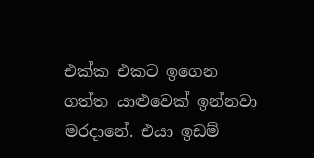එක්ක එකට ඉගෙන ගත්ත යාළුවෙක් ඉන්නවා මරදානේ. එයා ඉඩම්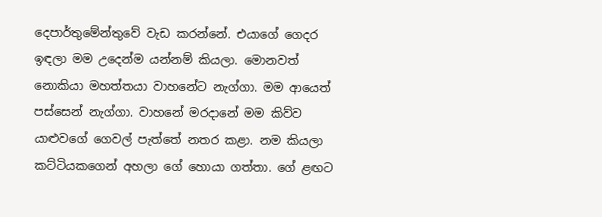දෙපාර්තුමේන්තුවේ වැඩ කරන්නේ. එයාගේ ගෙදර ඉඳලා මම උදෙන්ම යන්නම් කියලා. මොනවත් නොකියා මහත්තයා වාහනේට නැග්ගා. මම ආයෙත් පස්සෙන් නැග්ගා. වාහනේ මරදානේ මම කිව්ව යාළුවගේ ගෙවල් පැත්තේ නතර කළා. නම කියලා කට්ටියකගෙන් අහලා ගේ හොයා ගත්තා. ගේ ළඟට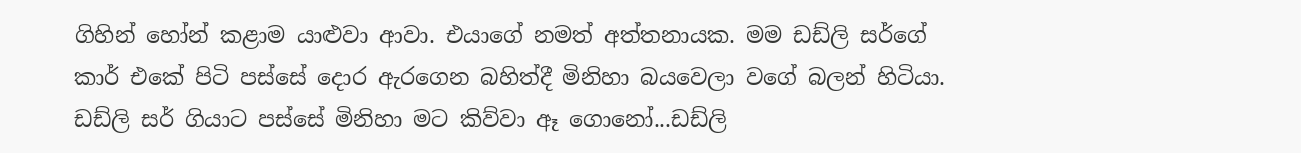ගිහින් හෝන් කළාම යාළුවා ආවා. එයාගේ නමත් අත්තනායක. මම ඩඩ්ලි සර්ගේ කාර් එකේ පිටි පස්සේ දොර ඇරගෙන බහිත්දී මිනිහා බයවෙලා වගේ බලන් හිටියා. ඩඩ්ලි සර් ගියාට පස්සේ මිනිහා මට කිව්වා ඈ ගොනෝ...ඩඩ්ලි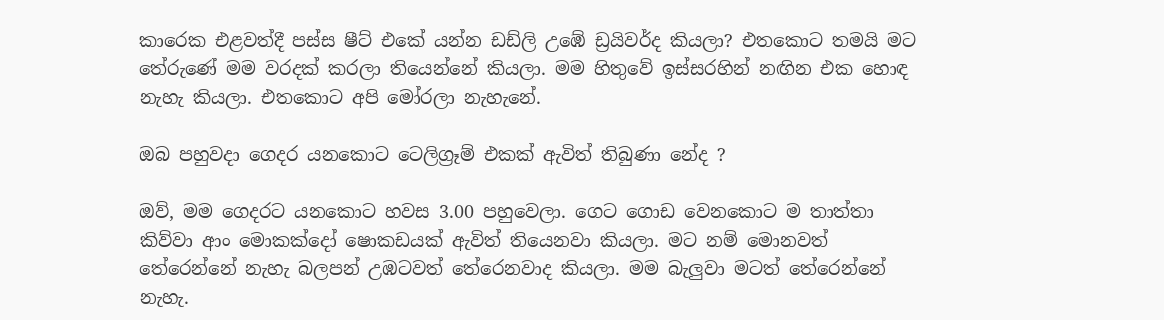කාරෙක එළවත්දී පස්ස ෂීට් එකේ යන්න ඩඩ්ලි උඹේ ඩ්‍රයිවර්ද කියලා? එතකොට තමයි මට තේරුණේ මම වරදක් කරලා තියෙන්නේ කියලා. මම හිතුවේ ඉස්සරහින් නඟින එක හොඳ නැහැ කියලා. එතකොට‍ අපි මෝරලා නැහැනේ.

ඔබ පහුවදා ගෙදර යනකොට ටෙලිග්‍රෑම් එකක් ඇවිත් තිබුණා නේද ?

ඔව්, මම ගෙදරට යනකොට හවස 3.00 පහුවෙලා. ගෙට ගොඩ වෙනකොට ම තාත්තා කිව්වා ආං මොකක්දෝ ෂොකඩයක් ඇවිත් තියෙනවා කියලා. මට නම් මොනවත් තේරෙන්නේ නැහැ බලපන් උඹටවත් තේරෙනවාද කියලා. මම බැලුවා මටත් තේරෙන්නේ නැහැ.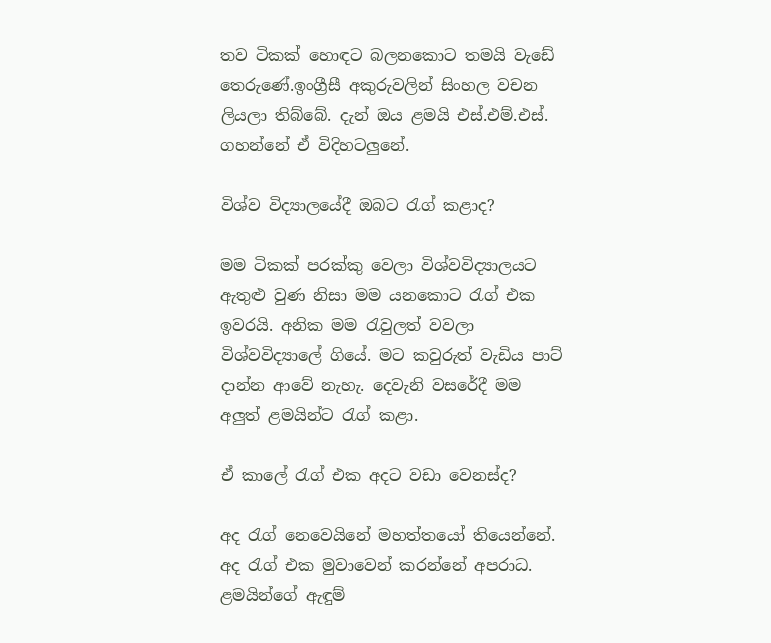තව ටිකක් හොඳට බලනකො‍ට තමයි වැඩේ තෙරුණේ.ඉංග්‍රීසී අකුරුවලින් සිංහල වචන ලියලා තිබ්බේ. දැන් ඔය ළමයි එස්.එම්.එස්. ගහන්නේ ඒ විදිහටලුනේ.

විශ්ව විද්‍යාලයේදී ඔබට රැග් කළාද?

මම ටිකක් පරක්කු වෙලා විශ්වවිද්‍යාලයට ඇතුළු වුණ නිසා මම යනකොට රැග් එක ඉවරයි. අනික මම රැවුලත් වවලා විශ්වවිද්‍යාලේ ගියේ. මට කවුරුත් වැඩිය පාට් දාන්න ආවේ නැහැ. දෙවැනි වසරේදී මම අලුත් ළමයින්ට රැග් කළා.

ඒ කාලේ රැග් එක අදට වඩා වෙනස්ද?

අද රැග් නෙවෙයිනේ මහත්තයෝ තියෙන්නේ. අද රැග් එක මුවාවෙන් කරන්නේ අපරාධ. ළමයින්ගේ ඇඳුම්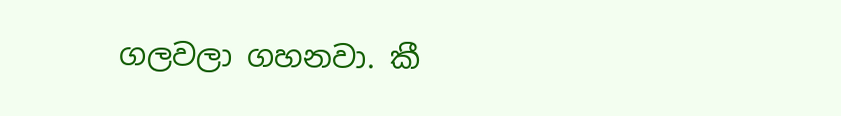ගලවලා ගහනවා. කී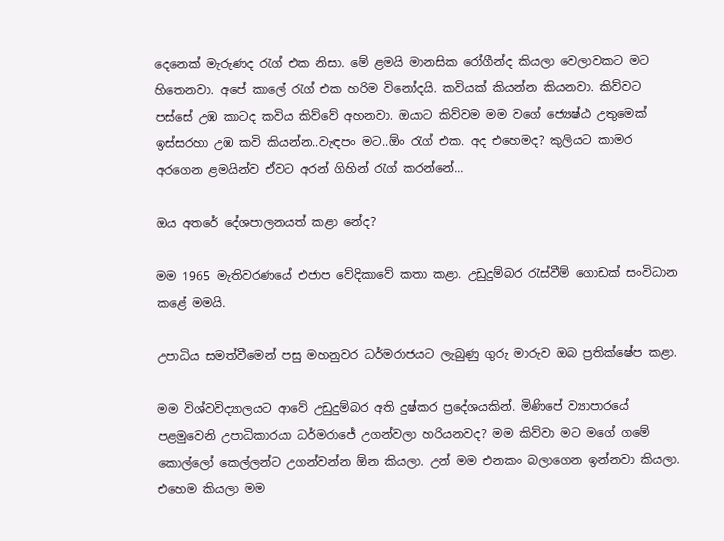දෙනෙක් මැරුණද රැග් එක නිසා. මේ ළමයි මානසික රෝගීන්ද කියලා වෙලාවකට මට හිතෙනවා. අපේ කාලේ රැග් එක හරිම විනෝදයි. කවියක් කියන්න කියනවා. කිව්වට පස්සේ උඹ කාටද කවිය කිව්වේ අහනවා. ඔයාට කිව්වම මම වගේ ජ්‍යෙෂ්ඨ උතුමෙක් ඉස්සරහා උඹ කවි කියන්න..වැඳපං මට..ඕං රැග් එක. අද එහෙමද? කුලියට කාමර අරගෙන ළමයින්ව ඒවට අරන් ගිහින් රැග් කරන්නේ...

ඔය අතරේ දේශපාලනයත් කළා නේද?

මම 1965 මැතිවරණයේ එජාප වේදිකාවේ කතා කළා. උඩුදුම්බර රැස්වීම් ගොඩක් සංවිධාන කළේ මමයි.

උපාධිය සමත්වීමෙන් පසු මහනුවර ධර්මරාජයට ලැබුණු ගුරු මාරුව ඔබ ප්‍රතික්ෂේප කළා.

මම විශ්වවිද්‍යාලයට ආවේ උඩුදුම්බර අති දුෂ්කර ප්‍රදේශයකින්. මිණිපේ ව්‍යාපාරයේ පළමුවෙනි උපාධිකාරයා ධර්මරාජේ උගන්වලා හරියනවද? මම කිව්වා මට මගේ ගමේ කොල්ලෝ කෙල්ලන්ට උගන්වන්න ඕන කියලා. උන් මම එනකං බලාගෙන ඉන්නවා කියලා. එහෙම කියලා මම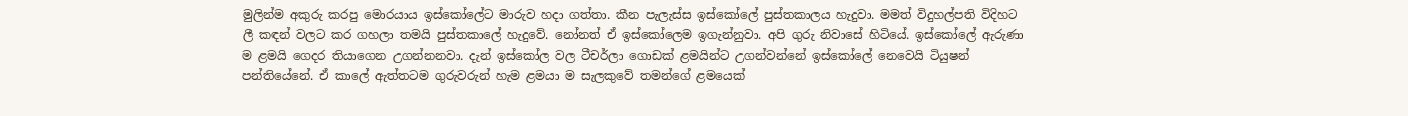මුලින්ම අකුරු කරපු මොරයාය ඉස්කෝලේට මාරුව හදා ගත්තා. කීන පැලැස්ස ඉස්කෝලේ පුස්තකාලය හැදුවා. මමත් විදුහල්පති විදිහට ලී කඳන් වලට කර ගහලා තමයි පුස්තකාලේ හැදුවේ. නෝනත් ඒ ඉස්කෝලෙම ඉගැන්නුවා. අපි ගුරු නිවාසේ හිටියේ. ඉස්කෝලේ ඇරුණා ම ළමයි ගෙදර තියාගෙන උගන්නනවා. දැන් ඉස්කෝල වල ටීචර්ලා ගොඩක් ළමයින්ට උගන්වන්නේ ඉස්කෝලේ නෙවෙයි ටියුෂන් පන්තියේනේ. ඒ කාලේ ඇත්තටම ගුරුවරුන් හැම ළමයා ම සැලකුවේ තමන්ගේ ළමයෙක්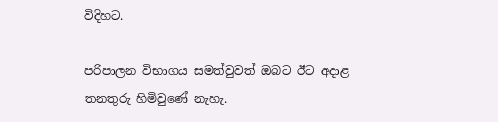විදිහට.

පරිපාලන විභාගය සමත්වුවත් ඔබට ඊට අදාළ තනතුරු හිමිවුණේ නැහැ.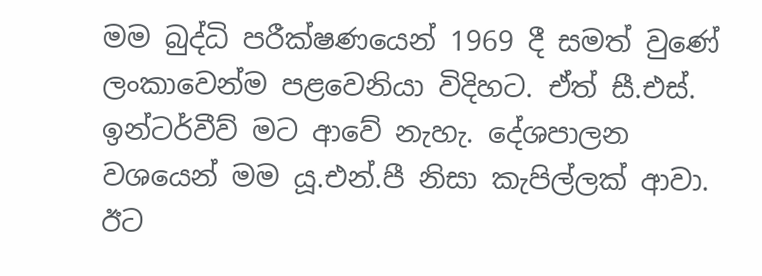මම බුද්ධි පරීක්ෂණයෙන් 1969 දී සමත් වුණේ ලංකාවෙන්ම පළවෙනියා විදිහට. ඒත් සී.එස්. ඉන්ටර්වීව් මට ආවේ නැහැ. දේශපාලන වශයෙන් මම යූ.එන්.පී නිසා කැපිල්ලක් ආවා. ඊට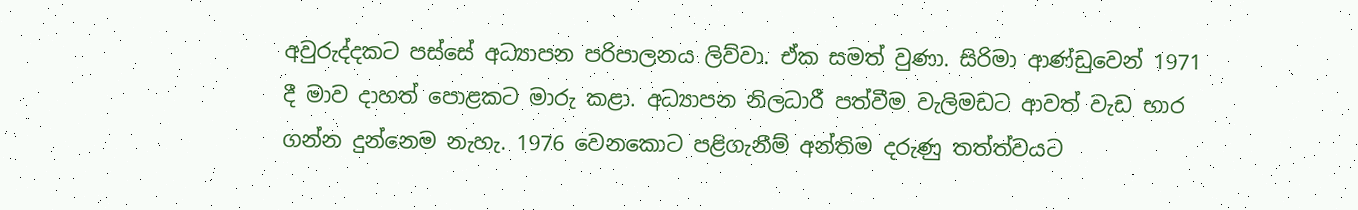අවුරුද්දකට පස්සේ අධ්‍යාපන පරිපාලනය ලිව්වා. ඒක සමත් වුණා. සිරිමා ආණ්ඩුවෙන් 1971 දී මාව දාහත් පොළකට මාරු කළා. අධ්‍යාපන නිලධාරී පත්වීම වැලිමඩට ආවත් වැඩ භාර ගන්න දුන්නෙම නැහැ. 1976 වෙනකොට පළිගැනීම් අන්තිම දරුණු තත්ත්වයට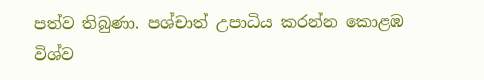පත්ව තිබුණා. පශ්චාත් උපාධිය කරන්න කොළඹ විශ්ව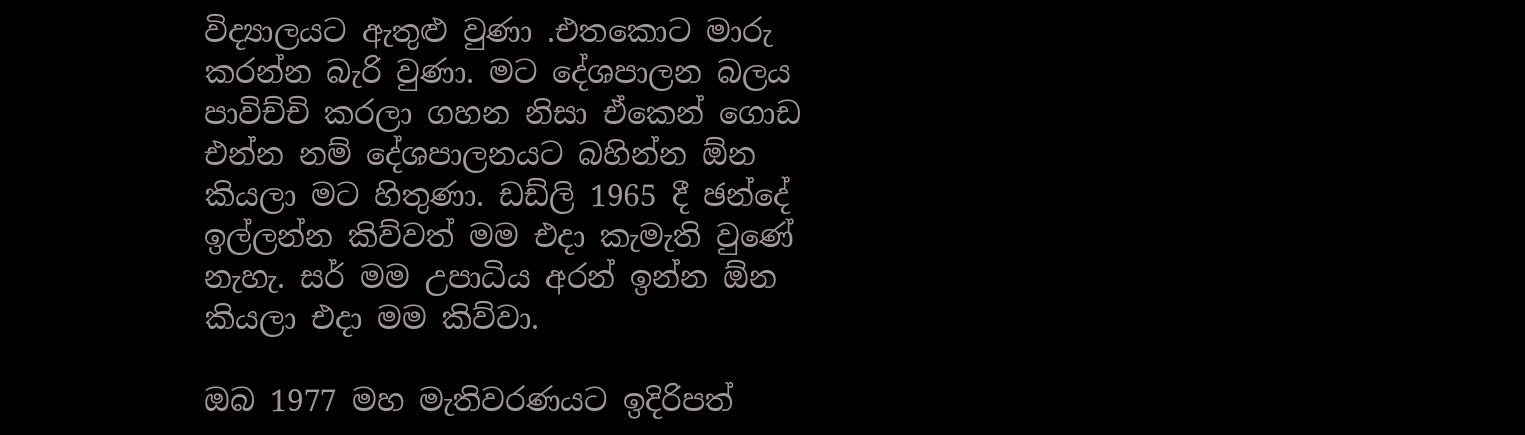විද්‍යාලයට ඇතුළු වුණා .එතකොට මාරු කරන්න බැරි වුණා. මට දේශපාලන බලය පාවිච්චි කරලා ගහන නිසා ඒකෙන් ගොඩ එන්න නම් දේශපාලනයට බහින්න ඕන කියලා මට හිතුණා. ඩඩ්ලි 1965 දී ඡන්දේ ඉල්ලන්න කිව්වත් මම එදා කැමැති වුණේ නැහැ. සර් මම උපාධිය අරන් ඉන්න ඕන කියලා එදා මම කිව්වා.

ඔබ 1977 මහ මැතිවරණයට ඉදිරිපත්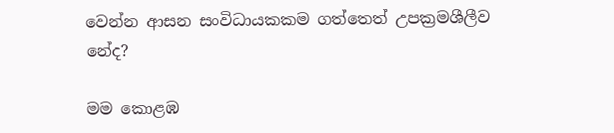වෙන්න ආසන සංවිධායකකම ගත්තෙත් උපක්‍රමශීලීව නේද?

මම කොළඹ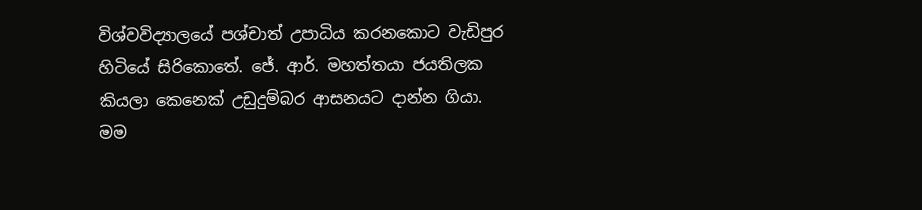විශ්වවිද්‍යාලයේ පශ්චාත් උපාධිය කරනකොට වැඩිපුර හිටියේ සිරිකොතේ. ජේ. ආර්. මහත්තයා ජයතිලක කියලා කෙනෙක් උඩුදුම්බර ආසනයට දාන්න ගියා. මම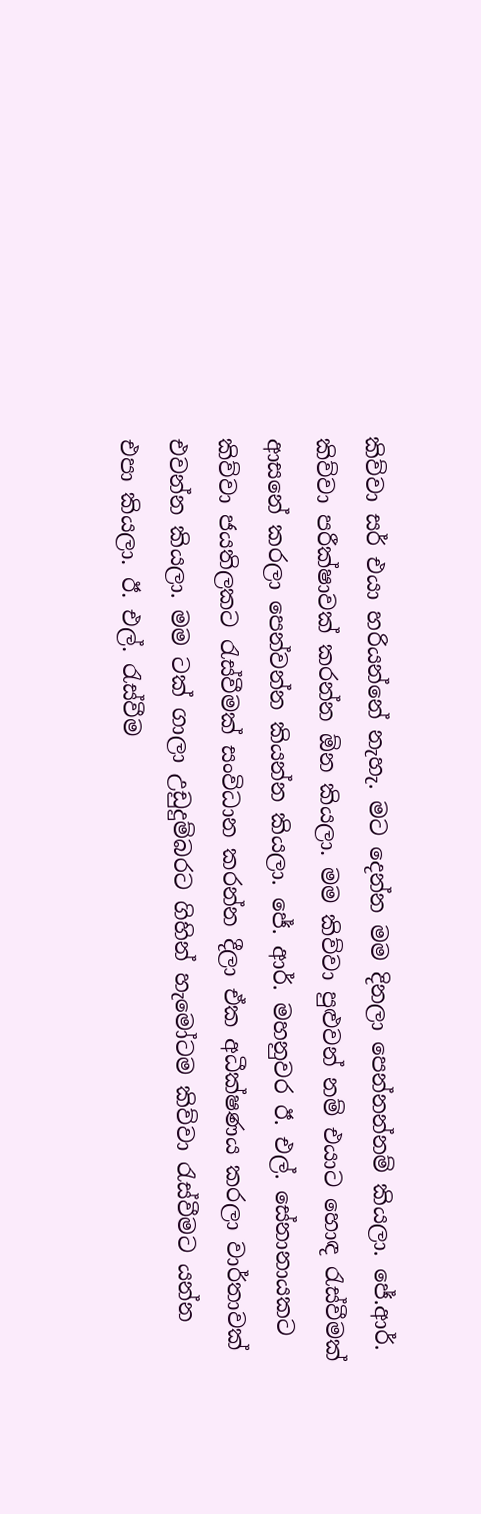කිව්වා සර් එයා හරියන්නේ නැහැ. මට දෙන්න මම දිනලා පෙන්නන්නම් කියලා. ජේ.ආර්. කිව්වා පරීක්ෂාවක් කරන්න ඕන කියලා. මම කිව්වා පුළුවන් නම් එයාට හොඳ රැස්වීමක් ආසනේ කරලා පෙන්වන්න කියන්න කියලා. ජේ. ආර්. මහනුවර ඊ. එල්. සේනානායකට කිව්වා ජයතිලකට රැස්වීමක් සංවිධාන කරන්න දීලා ඒක අධීක්ෂණය කරලා වාර්තාවක් එවන්න කියලා. මම ටක් ගාලා උඩුදුම්බරට ගිහින් හැමෝටම කිව්වා රැස්වීමට යන්න එපා කියලා. ඊ. එල්. රැස්වීම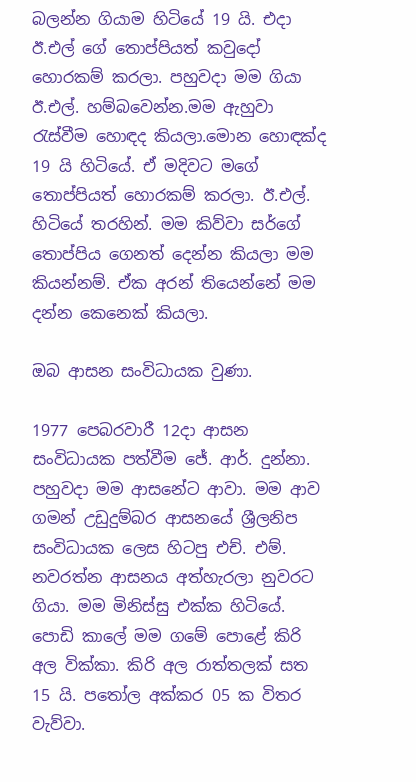බලන්න ගියාම හිටියේ 19 යි. එදා ඊ.එල් ගේ තොප්පියත් කවුදෝ හොරකම් කරලා. පහුවදා මම ගියා ඊ.එල්. හම්බවෙන්න.මම ඇහුවා රැස්වීම හොඳද කියලා.මොන හොඳක්ද 19 යි හිටියේ. ඒ මදිවට මගේ තොප්පියත් හොරකම් කරලා. ඊ.එල්. හිටියේ තරහින්. මම කිව්වා සර්ගේ තොප්පිය ගෙනත් දෙන්න කියලා මම කියන්නම්. ඒක අරන් තියෙන්නේ මම දන්න කෙනෙක් කියලා.

ඔබ ආසන සංවිධායක වුණා.

1977 පෙබරවාරී 12දා ආසන සංවිධායක පත්වීම ජේ. ආර්. දුන්නා. පහුවදා මම ආසනේට ආවා. මම ආව ගමන් උඩුදුම්බර ආසනයේ ශ්‍රීලනිප සංවිධායක ලෙස හිටපු එච්. එම්. නවරත්න ආසනය අත්හැරලා නුවරට ගියා. මම මිනිස්සු එක්ක හිටියේ. පොඩි කාලේ මම ගමේ පොළේ කිරි අල වික්කා. කිරි අල රාත්තලක් සත 15 යි. පතෝල අක්කර 05 ක විතර වැව්වා.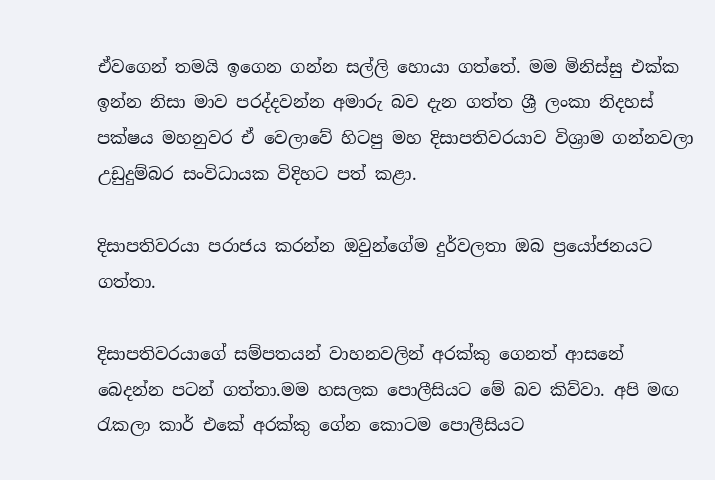ඒවගෙන් තමයි ඉගෙන ගන්න සල්ලි හොයා ගත්තේ. මම මිනිස්සු එක්ක ඉන්න නිසා මාව පරද්දවන්න අමාරු බව දැන ගත්ත ශ්‍රී ලංකා නිදහස් පක්ෂය මහනුවර ඒ වෙලාවේ හිටපු මහ දිසාපතිවරයාව විශ්‍රාම ගන්නවලා උඩුදුම්බර සංවිධායක විදිහට පත් කළා.

දිසාපතිවරයා පරාජය කරන්න ඔවුන්ගේම දුර්වලතා ඔබ ප්‍රයෝජනයට ගත්තා.

දිසාපතිවරයාගේ සම්පතයන් වාහනවලින් අරක්කු ගෙනත් ආසනේ බෙදන්න පටන් ගත්තා.මම හසලක පොලීසියට මේ බව කිව්වා. අපි මඟ රැකලා කා‍ර් එකේ අරක්කු ගේන කොටම පොලීසියට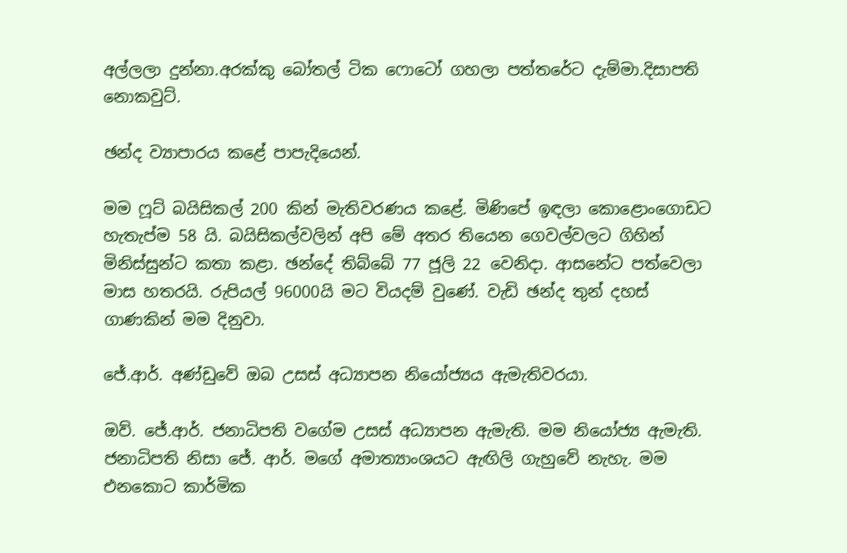අල්ලලා දුන්නා.අරක්කු බෝතල් ටික ෆොටෝ ගහලා පත්තරේට දැම්මා.දිසාපති නොකවුට්.

ඡන්ද ව්‍යාපාරය කළේ පාපැදියෙන්.

මම ෆූට් බයිසිකල් 200 කින් මැතිවරණය කළේ. මි‍ණිපේ ඉඳලා කොළොංගොඩට හැතැප්ම 58 යි. බයිසිකල්වලින් අපි මේ අතර තියෙන ගෙවල්වලට ගිහින් මිනිස්සුන්ට කතා කළා. ඡන්දේ තිබ්බේ 77 ජූලි 22 වෙනිදා. ආසනේට පත්වෙලා මාස හතරයි. රුපියල් 96000යි මට වියදම් වුණේ. වැඩි ඡන්ද තුන් දහස් ගාණකින් මම දිනුවා.

ජේ.ආර්. අණ්ඩුවේ ඔබ උසස් අධ්‍යාපන නියෝජ්‍යය ඇමැතිවරයා.

ඔව්. ජේ.ආර්. ජනාධිපති වගේම උසස් අධ්‍යාපන ඇමැති. මම නියෝජ්‍ය ඇමැති. ජනාධිපති නිසා ජේ. ආර්. ම‍ගේ අමාත්‍යාංශයට ඇඟිලි ගැහුවේ නැහැ. මම එනකොට කාර්මික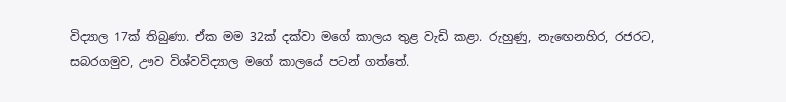විද්‍යාල 17ක් තිබුණා. ඒක මම 32ක් දක්වා මගේ කාලය තුළ වැඩි කළා. රුහුණු, නැඟෙනහිර, රජරට, සබරගමුව, ඌව විශ්වවිද්‍යාල මගේ කාලයේ පටන් ගත්තේ.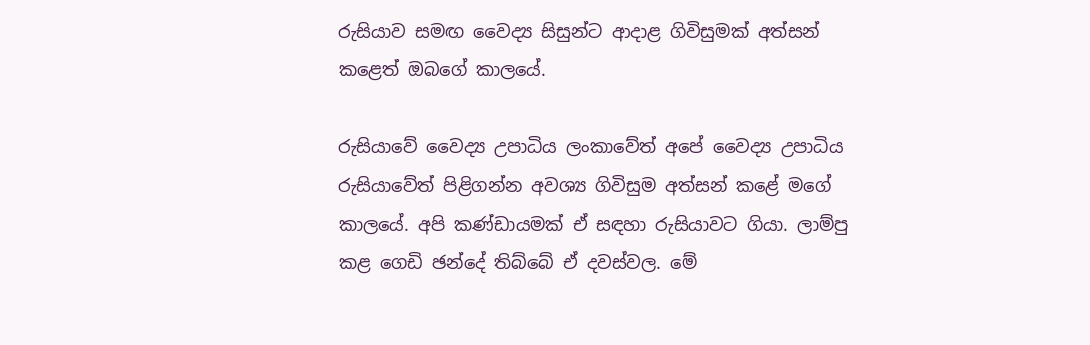රුසියාව සමඟ වෛද්‍ය සිසුන්ට ආදාළ ගිවිසුමක් අත්සන් කළෙත් ඔබගේ කාලයේ.

රුසියාවේ වෛද්‍ය උපාධිය ලංකාවේත් අපේ වෛද්‍ය උපාධිය රුසියාවේත් පිළිගන්න අවශ්‍ය ගිවිසුම අත්සන් කළේ මගේ කාලයේ. අපි කණ්ඩායමක් ඒ සඳහා රුසියාවට ගියා. ලාම්පු කළ ගෙඩි ඡන්දේ තිබ්බේ ඒ දවස්වල. මේ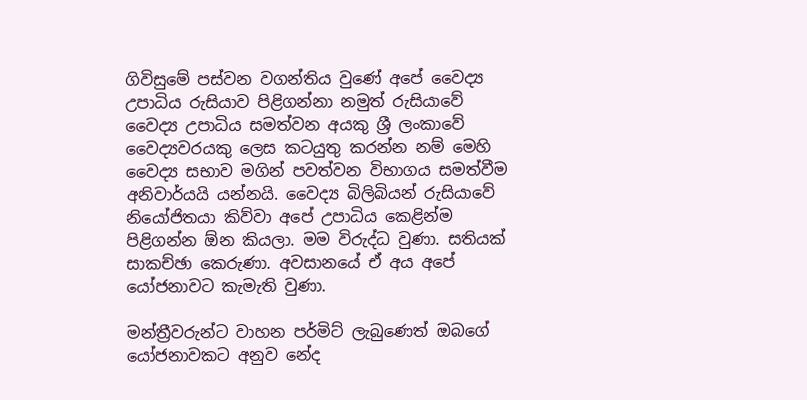ගිවිසුමේ පස්වන වගන්තිය වුණේ අපේ වෛද්‍ය උපාධිය රුසියාව පිළිගන්නා නමුත් රුසියාවේ වෛද්‍ය උපාධිය සමත්වන අයකු ශ්‍රී ලංකාවේ වෛද්‍යවරයකු ලෙස කටයුතු කරන්න නම් මෙහි වෛද්‍ය සභාව මගින් පවත්වන විභාගය සමත්වීම අනිවාර්යයි යන්නයි. වෛද්‍ය බිලිබියන් රුසියාවේ නියෝජිතයා කිව්වා අපේ උපාධිය කෙළින්ම පිළිගන්න ඕන කියලා. මම විරුද්ධ වුණා. සතියක් සාකච්ඡා කෙරුණා. අවසානයේ ඒ අය අපේ යෝජනාවට කැමැති වුණා.

මන්ත්‍රීවරුන්ට වාහන පර්මිට් ලැබුණෙත් ඔබගේ යෝජනාවකට අනුව නේද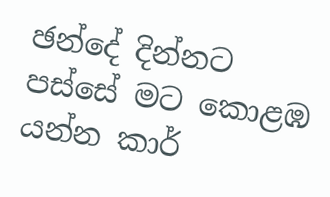ඡන්දේ දින්නට පස්සේ මට කොළඹ යන්න කාර්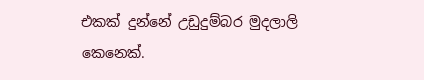එකක් දුන්නේ උඩුදුම්බර මුදලාලි කෙනෙක්.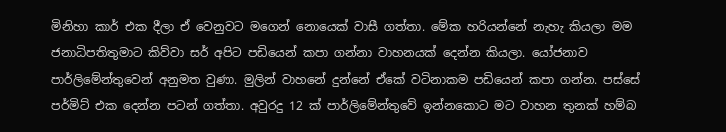මිනිහා කාර් එක දීලා ඒ වෙනුවට මගෙන් නොයෙක් වාසී ගත්තා. මේක හරියන්නේ නැහැ කියලා මම ජනාධිපතිතුමාට කිව්වා සර් අපිට පඩියෙන් කපා ගන්නා වාහනයක් දෙන්න කියලා. යෝජනාව පාර්ලිමේන්තුවෙන් අනුමත වුණා. මුලින් වාහනේ දුන්නේ ඒකේ වටිනාකම පඩියෙන් කපා ගන්න. පස්සේ පර්මිට් එක දෙන්න පටන් ගත්තා. අවුරදු 12 ක් පාර්ලිමේන්තුවේ ඉන්නකොට මට වාහන තුනක් හම්බ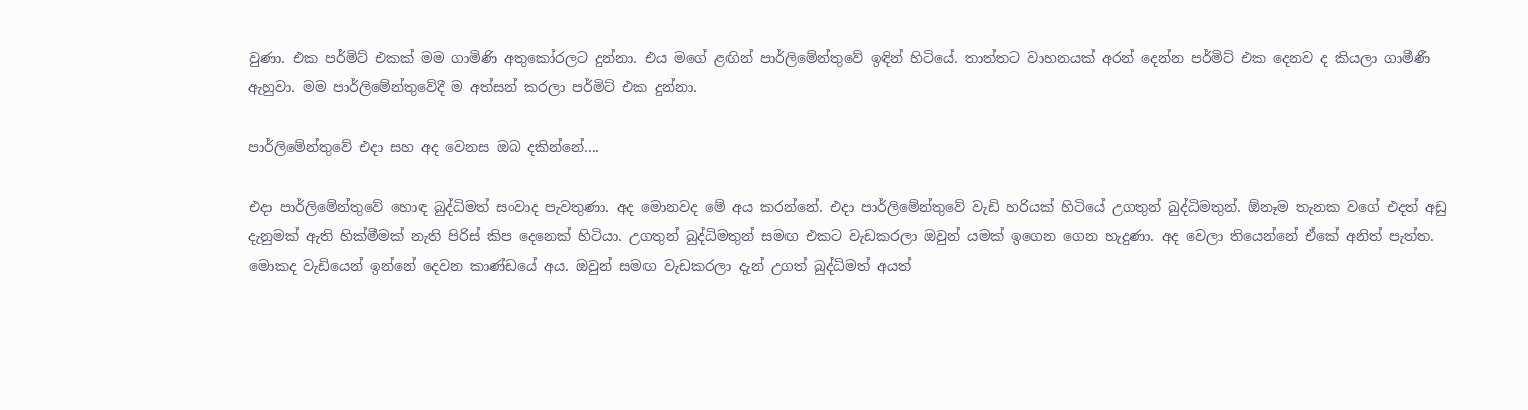වුණා. එක පර්මිට් එකක් මම ගාමිණි අතුකෝරලට දුන්නා. එය මගේ ළඟින් පාර්ලිමේන්තුවේ ඉඳින් හිටියේ. තාත්තට වාහනයක් අරන් දෙන්න පර්මිට් එක දෙනව ද කියලා ගාමීණී ඇහුවා. මම පාර්ලිමේන්තුවේදී ම අත්සන් කරලා පර්මිට් එක දුන්නා.

පාර්ලිමේන්තුවේ එදා සහ අද වෙනස ඔබ දකින්නේ....

එදා පාර්ලිමේන්තුවේ හොඳ බුද්ධිමත් සංවාද පැවතුණා. අද මොනවද මේ අය කරන්නේ. එදා පාර්ලිමේන්තුවේ වැඩි හරියක් හිටියේ උගතුන් බුද්ධිමතුන්. ඕනෑම තැනක වගේ එදත් අඩු දැනුමක් ඇති හික්මීමක් නැති පිරිස් කිප දෙනෙක් හිටියා. උගතුන් බුද්ධිමතුන් සමඟ එකට වැඩකරලා ඔවුන් යමක් ඉගෙන ගෙන හැදුණා. අද වෙලා තියෙන්නේ ඒකේ අනිත් පැත්ත. මොකද වැඩියෙන් ඉන්නේ දෙවන කාණ්ඩයේ අය. ඔවුන් සමඟ වැඩකරලා දැන් උගත් බුද්ධිමත් අයත්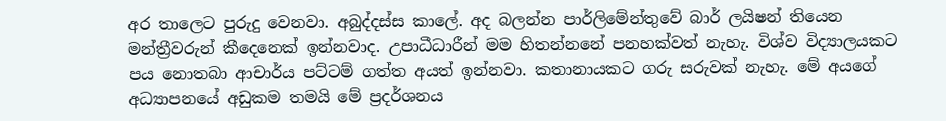අර තාලෙට පුරුදු වෙනවා. අබුද්දස්ස කාලේ. අද බලන්න පාර්ලිමේන්තුවේ බාර් ලයිෂන් තියෙන මන්ත්‍රීවරුන් කීදෙනෙක් ඉන්නවාද. උපාධීධාරීන් මම හිතන්නනේ පනහක්වත් නැහැ. විශ්ව විද්‍යාලයකට පය නොතබා ආචාර්ය පට්ටම් ගත්ත අයත් ඉන්නවා. කතානායකට ගරු සරුවක් නැහැ. මේ අයගේ අධ්‍යාපනයේ අඩුකම තමයි මේ ප්‍රදර්ශනය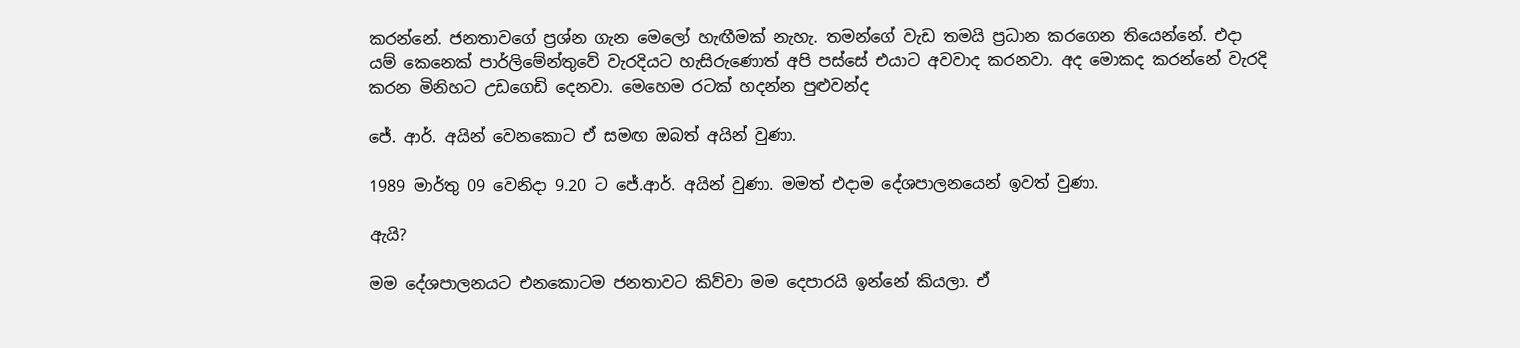කරන්නේ. ජනතාවගේ ප්‍රශ්න ගැන මෙලෝ හැඟීමක් නැහැ. තමන්ගේ වැඩ තමයි ප්‍රධාන කරගෙන තියෙන්නේ. එදා යම් කෙනෙක් පාර්ලිමේන්තුවේ වැරදියට හැසිරුණොත් අපි පස්සේ එයාට අවවාද කරනවා. අද මොකද කරන්නේ වැරදි කරන මිනිහට උඩගෙඩි දෙනවා. මෙහෙම රටක් හදන්න පුළුවන්ද

ජේ. ආර්. අයින් වෙනකොට ඒ සමඟ ඔබත් අයින් වුණා.

1989 මාර්තු 09 වෙනිදා 9.20 ට ජේ.ආර්. අයින් වුණා. මමත් එදාම දේශපාලනයෙන් ඉවත් වුණා.

ඇයි?

මම දේශපාලනයට එනකොටම ජනතාවට කිව්වා මම දෙපාරයි ඉන්නේ කියලා. ඒ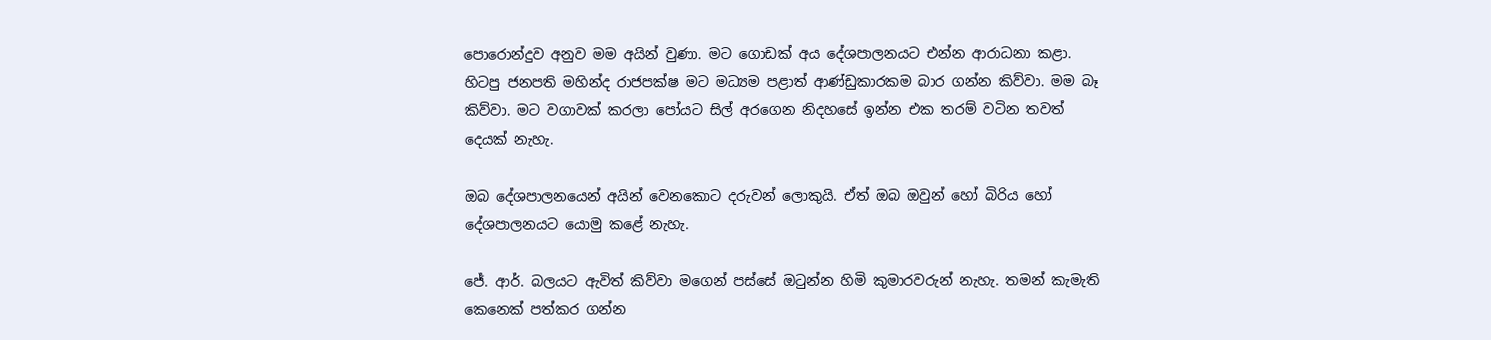පොරොන්දුව අනුව මම අයින් වුණා. මට ගොඩක් අය දේශපාලනයට එන්න ආරාධනා කළා. හිටපු ජනපති මහින්ද රාජපක්ෂ මට මධ්‍යම පළාත් ආණ්ඩුකාරකම බාර ගන්න කිව්වා. මම බෑ කිව්වා. මට වගාවක් කරලා පෝයට සිල් අරගෙන නිදහසේ ඉන්න එක තරම් වටින තවත් දෙයක් නැහැ.

ඔබ දේශපාලනයෙන් අයින් වෙනකොට‍ දරුවන් ලොකුයි. ඒත් ඔබ ඔවුන් හෝ බිරිය හෝ දේශපාලනයට යොමු කළේ නැහැ.

ජේ. ආර්. බලයට ඇවිත් කිව්වා මගෙන් පස්සේ ඔටුන්න හිමි කුමාරවරුන් නැහැ. තමන් කැමැති කෙනෙක් පත්කර ගන්න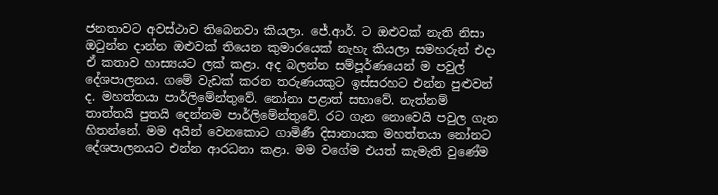ජනතාවට අවස්ථාව තිබෙනවා කියලා. ජේ.ආර්. ට ඔළුවක් නැති නිසා ඔටුන්න දාන්න ඔළුවක් තියෙන කුමාරයෙක් නැහැ කියලා සමහරුන් එදා ඒ කතාව හාස්‍යයට ලක් කළා. අද බලන්න සම්පූර්ණයෙන් ම පවුල් දේශපාලනය. ගමේ වැඩක් කරන තරුණයකුට ඉස්සරහට එන්න පුළුවන් ද. මහත්තයා පාර්ලිමේන්තුවේ. නෝනා පළාත් සභාවේ. නැත්නම් තාත්තයි පුතයි දෙන්නම පාර්ලිමේන්තුවේ. රට ගැන නොවෙයි පවුල ගැන හිතන්නේ. මම අයින් වෙනකොට ගාමිණී දිසානායක මහත්තයා නෝනට දේශපාලනයට එන්න ආරධනා කළා. මම ව‍ගේම එයත් කැමැති වුණේම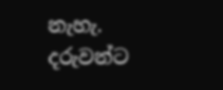නැහැ. දරුවන්ට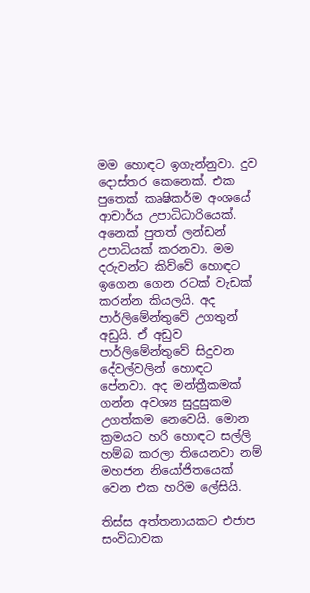මම හොඳට ඉගැන්නුවා. දුව දොස්තර කෙනෙක්. එක පුතෙක් කෘෂිකර්ම අංශයේ ආචාර්ය උපාධිධාරියෙක්. අනෙක් පුතත් ලන්ඩන් උපාධියක් කරනවා. මම දරුවන්ට කිව්වේ හොඳට ඉගෙන ගෙන රටක් වැඩක් කරන්න කියලයි. අද පාර්ලිමේන්තුවේ උගතුන් අඩුයි. ඒ අඩුව පාර්ලිමේන්තුවේ සිදුවන දේවල්වලින් හොඳට පේනවා. අද මන්ත්‍රීකමක් ගන්න අවශ්‍ය සුදුසුකම උගත්කම නෙවෙයි. මොන ක්‍රමයට හරි හොඳට සල්ලි හම්බ කරලා තියෙනවා නම් මහජන නියෝජිතයෙක් වෙන එක හරිම ලේසියි.

තිස්ස අත්තනායකට එජාප සංවිධාවක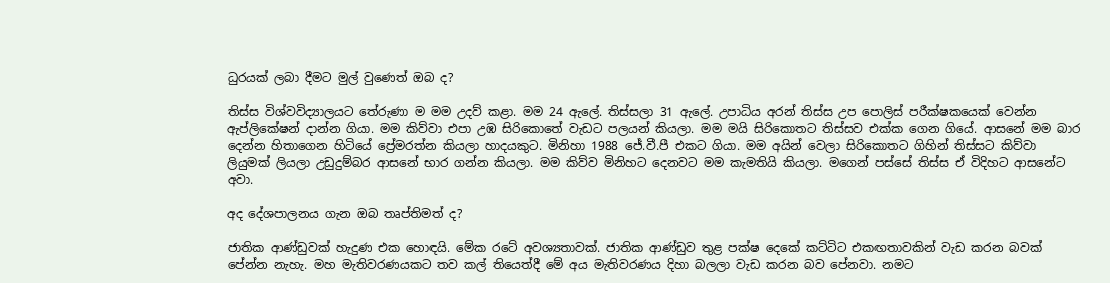ධුරයක් ලබා දීමට මුල් වුණෙත් ඔබ ද?

තිස්ස විශ්වවිද්‍යාලයට තේරුණා ම මම උදව් කළා. මම 24 ඇලේ. තිස්සලා 31 ඇලේ. උපාධිය අරන් තිස්ස උප පොලිස් පරීක්ෂකයෙක් වෙන්න ඇප්ලිකේෂන් දාන්න ගියා. මම කිව්වා එපා උඹ සිරි‍කොතේ වැඩට පලයන් කියලා. මම මයි සිරිකොතට තිස්සව එක්ක ‍ගෙන ගියේ. ආසනේ මම බාර දෙන්න හිතාගෙන හිටියේ ප්‍රේමරත්න කියලා හාදයකු‍ට. මිනිහා 1988 ජේ.වී.පී එකට ගියා. මම අයින් වෙලා සිරිකොතට ගිහින් තිස්සට කිව්වා ලියුමක් ලියලා උඩුදුම්බර ආසනේ භාර ගන්න කියලා. මම කිව්ව මිනිහට දෙනවට මම කැමතියි කියලා. මගෙන් පස්සේ තිස්ස ඒ විදිහට ආසනේට අවා.

අද දේශපාලනය ගැන ඔබ තෘප්තිමත් ද?

ජාතික ආණ්ඩුවක් හැදුණ එක හොඳයි. මේක රටේ අවශ්‍යතාවක්. ජාතික ආණ්ඩුව තුළ පක්ෂ දෙකේ කට්ටිට එකඟතාවකින් වැඩ කරන බවක් පේන්න නැහැ. මහ මැතිවරණයකට තව කල් තියෙත්දී මේ අය මැතිවරණය දිහා බලලා වැඩ කරන බව පේනවා. නමට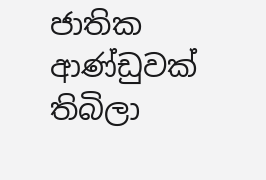ජාතික ආණ්ඩුවක් තිබිලා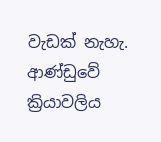වැඩක් නැහැ. ආණ්ඩුවේ ක්‍රියාවලිය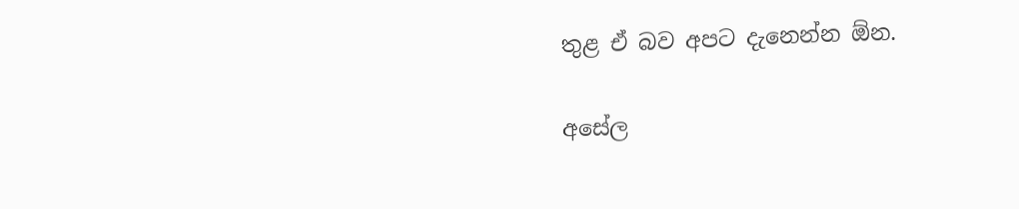තුළ ඒ බව අපට දැනෙන්න ඕන.

අසේල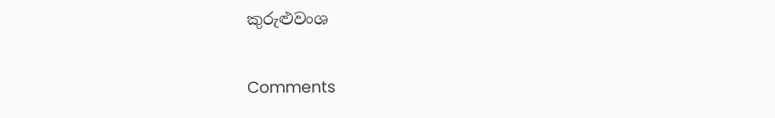කුරුළුවංශ

Comments